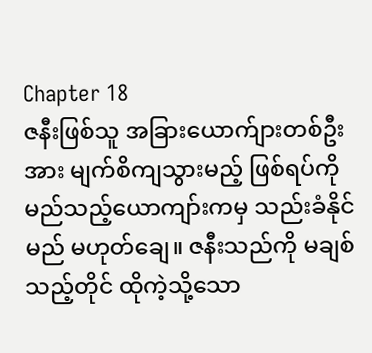Chapter 18
ဇနီးဖြစ်သူ အခြားယောက်ျားတစ်ဦးအား မျက်စိကျသွားမည့် ဖြစ်ရပ်ကို မည်သည့်ယောကျာ်းကမှ သည်းခံနိုင်မည် မဟုတ်ချေ။ ဇနီးသည်ကို မချစ်သည့်တိုင် ထိုကဲ့သို့သော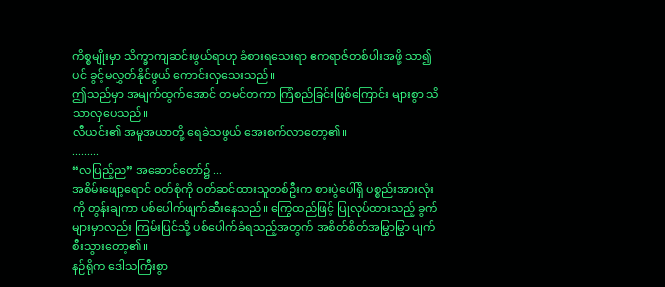ကိစ္စမျိုးမှာ သိက္ခာကျဆင်းဖွယ်ရာဟု ခံစားရသေးရာ ဧကရာဇ်တစ်ပါးအဖို့ သာ၍ပင် ခွင့်မလွှတ်နိုင်ဖွယ် ကောင်းလှသေးသည်။
ဤသည်မှာ အမျက်ထွက်အောင် တမင်တကာ ကြံစည်ခြင်းဖြစ်ကြောင်း များစွာ သိသာလှပေသည်။
လီယင်း၏ အမူအယာတို့ ရေခဲသဖွယ် အေးစက်လာတော့၏။
.........
“လပြည့်ည” အဆောင်တော်၌ ...
အစိမ်းဖျော့ရောင် ဝတ်စုံကို ဝတ်ဆင်ထားသူတစ်ဦးက စားပွဲပေါ်ရှိ ပစ္စည်းအားလုံးကို တွန်းချကာ ပစ်ပေါက်ဖျက်ဆီးနေသည်။ ကြွေထည်ဖြင့် ပြုလုပ်ထားသည့် ခွက်များမှာလည်း ကြမ်းပြင်သို့ ပစ်ပေါက်ခံရသည့်အတွက် အစိတ်စိတ်အမြွာမြွာ ပျက်စီးသွားတော့၏။
နဉ်ရိုက ဒေါသကြီးစွာ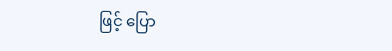ဖြင့် ပြော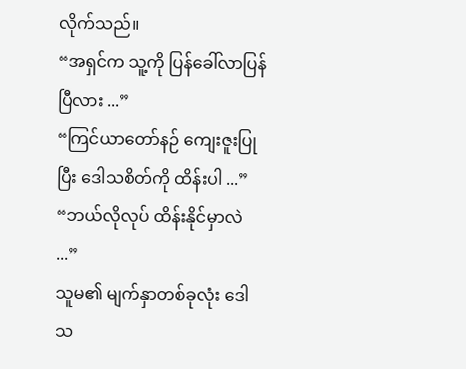လိုက်သည်။
“အရှင်က သူ့ကို ပြန်ခေါ်လာပြန်ပြီလား ...”
“ကြင်ယာတော်နဉ် ကျေးဇူးပြုပြီး ဒေါသစိတ်ကို ထိန်းပါ ...”
“ဘယ်လိုလုပ် ထိန်းနိုင်မှာလဲ ...”
သူမ၏ မျက်နှာတစ်ခုလုံး ဒေါသ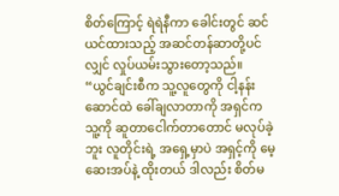စိတ်ကြောင့် ရဲရဲနီကာ ခေါင်းတွင် ဆင်ယင်ထားသည့် အဆင်တန်ဆာတို့ပင်လျှင် လှုပ်ယမ်းသွားတော့သည်။
“ယွင်ချင်းစီက သူ့လူတွေကို ငါ့နန်းဆောင်ထဲ ခေါ်ချလာတာကို အရှင်က သူ့ကို ဆူတာငေါက်တာတောင် မလုပ်ခဲ့ဘူး လူတိုင်းရဲ့ အရှေ့မှာပဲ အရှင့်ကို မေ့ဆေးအပ်နဲ့ ထိုးတယ် ဒါလည်း စိတ်မ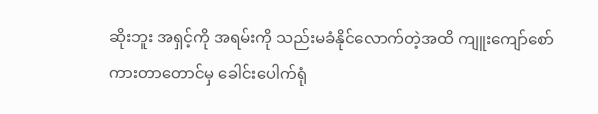ဆိုးဘူး အရှင့်ကို အရမ်းကို သည်းမခံနိုင်လောက်တဲ့အထိ ကျူးကျော်စော်ကားတာတောင်မှ ခေါင်းပေါက်ရုံ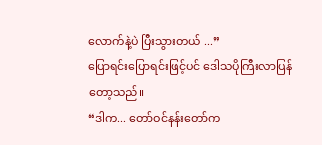လောက်နဲ့ပဲ ပြီးသွားတယ် ...”
ပြောရင်းပြောရင်းဖြင့်ပင် ဒေါသပိုကြီးလာပြန်တော့သည်။
“ဒါက... တော်ဝင်နန်းတော်က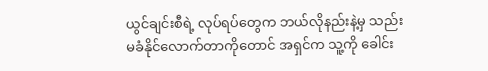ယွင်ချင်းစီရဲ့ လုပ်ရပ်တွေက ဘယ်လိုနည်းနဲ့မှ သည်းမခံနိုင်လောက်တာကိုတောင် အရှင်က သူ့ကို ခေါင်း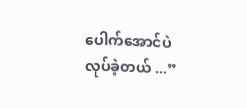ပေါက်အောင်ပဲ လုပ်ခဲ့တယ် ...”